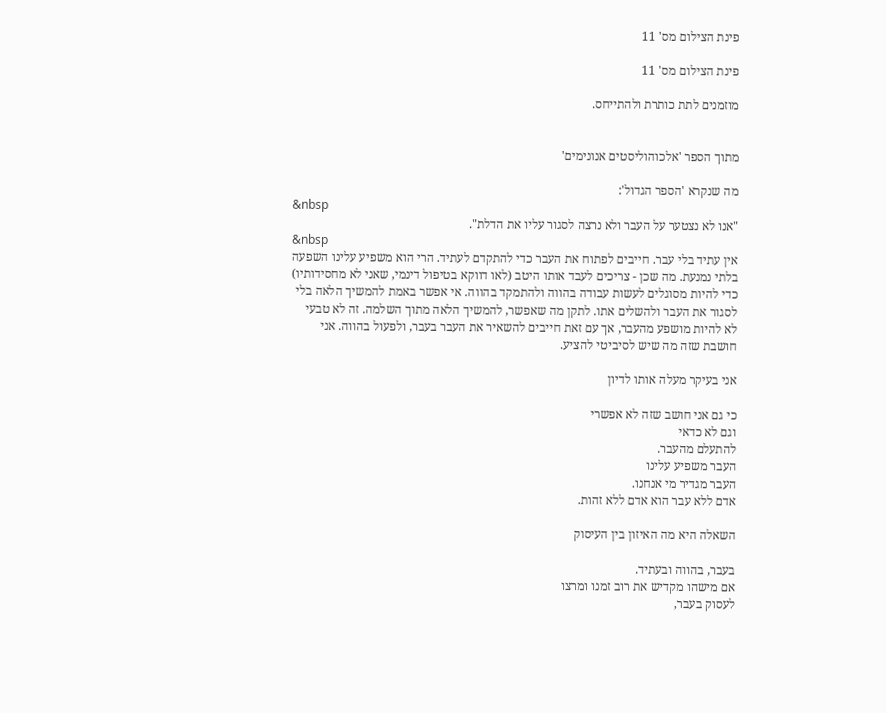פינת הצילום מס' 11

פינת הצילום מס' 11

מוזמנים לתת כותרת ולהתייחס.


מתוך הספר 'אלכוהוליסטים אנונימים'

מה שנקרא 'הספר הגדול':
&nbsp
"אנו לא נצטער על העבר ולא נרצה לסגור עליו את הדלת".
&nbsp
אין עתיד בלי עבר. חייבים לפתוח את העבר כדי להתקדם לעתיד. הרי הוא משפיע עלינו השפעה בלתי נמנעת. מה שכן - צריכים לעבד אותו היטב (לאו דווקא בטיפול דינמי, שאני לא מחסידותיו) כדי להיות מסוגלים לעשות עבודה בהווה ולהתמקד בהווה. אי אפשר באמת להמשיך הלאה בלי לסגור את העבר ולהשלים אתו. לתקן מה שאפשר, להמשיך הלאה מתוך השלמה. זה לא טבעי לא להיות מושפע מהעבר, אך עם זאת חייבים להשאיר את העבר בעבר, ולפעול בהווה. אני חושבת שזה מה שיש לסיביטי להציע.

אני בעיקר מעלה אותו לדיון

כי גם אני חושב שזה לא אפשרי
וגם לא כדאי
להתעלם מהעבר.
העבר משפיע עלינו
העבר מגדיר מי אנחנו.
אדם ללא עבר הוא אדם ללא זהות.

השאלה היא מה האיזון בין העיסוק

בעבר, בהווה ובעתיד.
אם מישהו מקדיש את רוב זמנו ומרצו
לעסוק בעבר,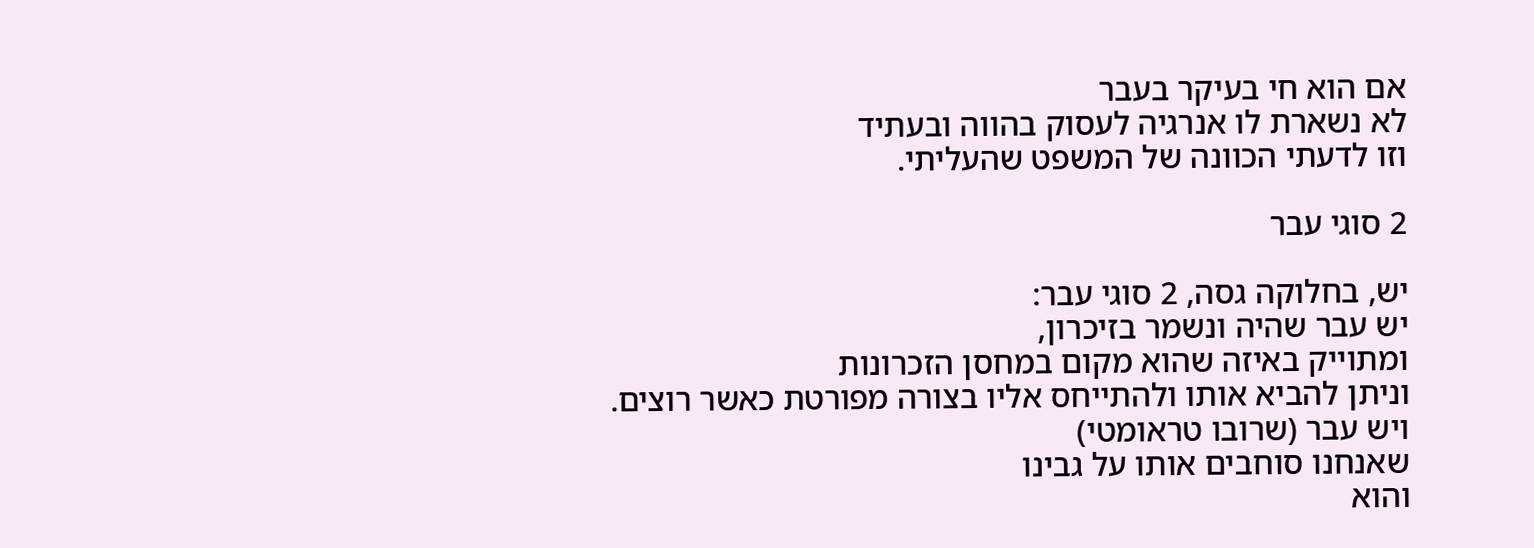אם הוא חי בעיקר בעבר
לא נשארת לו אנרגיה לעסוק בהווה ובעתיד
וזו לדעתי הכוונה של המשפט שהעליתי.

2 סוגי עבר

יש, בחלוקה גסה, 2 סוגי עבר:
יש עבר שהיה ונשמר בזיכרון,
ומתוייק באיזה שהוא מקום במחסן הזכרונות
וניתן להביא אותו ולהתייחס אליו בצורה מפורטת כאשר רוצים.
ויש עבר (שרובו טראומטי)
שאנחנו סוחבים אותו על גבינו
והוא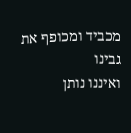מכביד ומכופף את גבינו
ואיננו נותן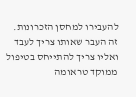להעבירו למחסן הזכרונות.
זה העבר שאותו צריך לעבד
ואליו צריך להתייחס בטיפול ממוקד טראומה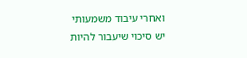ואחרי עיבוד משמעותי
יש סיכוי שיעבור להיות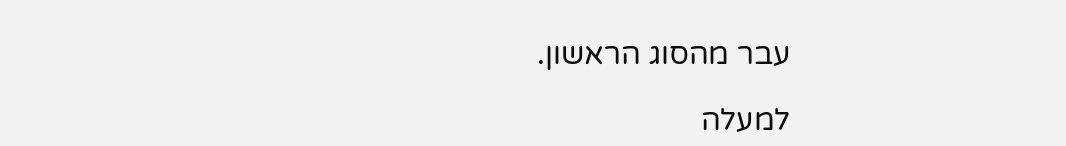עבר מהסוג הראשון.

למעלה